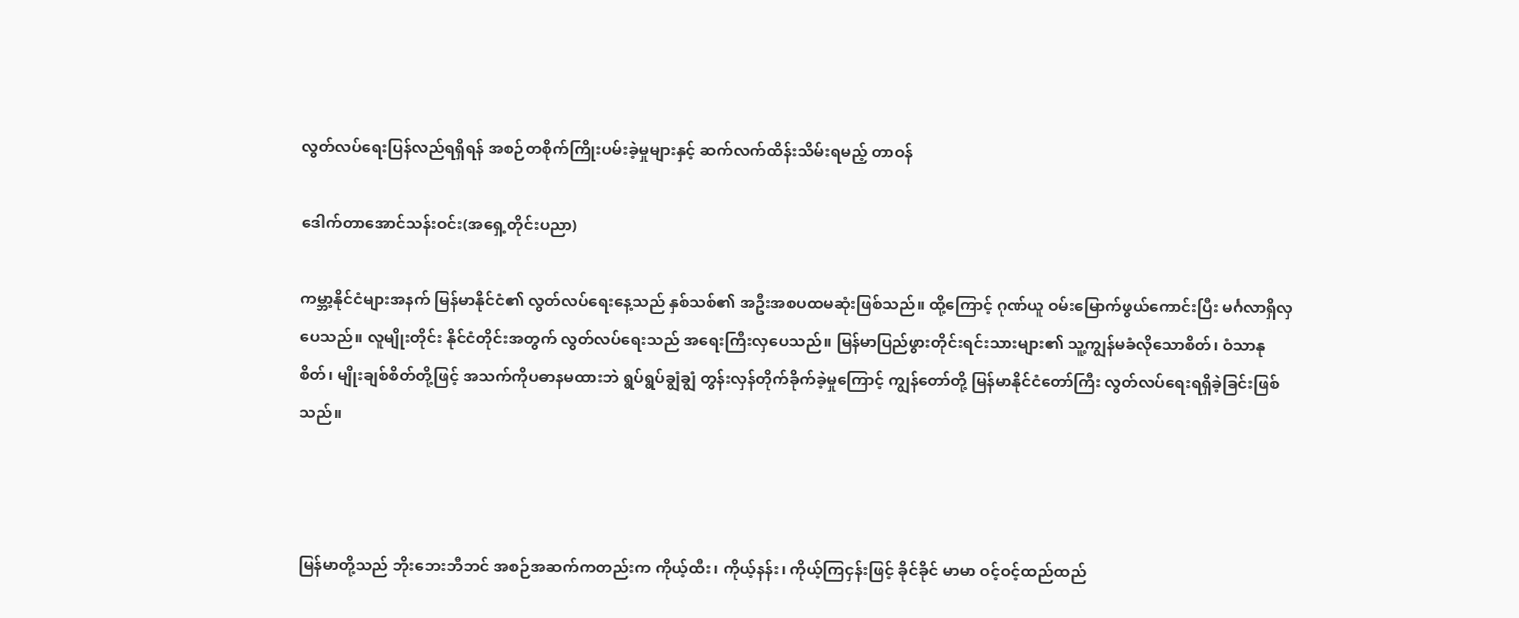လွတ်လပ်ရေးပြန်လည်ရရှိရန် အစဉ်တစိုက်ကြိုးပမ်းခဲ့မှုများနှင့် ဆက်လက်ထိန်းသိမ်းရမည့် တာဝန်

ဒေါက်တာအောင်သန်းဝင်း(အရှေ့တိုင်းပညာ)

ကမ္ဘာ့နိုင်ငံများအနက် မြန်မာနိုင်ငံ၏ လွတ်လပ်ရေးနေ့သည် နှစ်သစ်၏ အဦးအစပထမဆုံးဖြစ်သည်။ ထို့ကြောင့် ဂုဏ်ယူ ဝမ်းမြောက်ဖွယ်ကောင်းပြီး မင်္ဂလာရှိလှပေသည်။ လူမျိုးတိုင်း နိုင်ငံတိုင်းအတွက် လွတ်လပ်ရေးသည် အရေးကြီးလှပေသည်။ မြန်မာပြည်ဖွားတိုင်းရင်းသားများ၏ သူ့ကျွန်မခံလိုသောစိတ်၊ ဝံသာနုစိတ်၊ မျိုးချစ်စိတ်တို့ဖြင့် အသက်ကိုပဓာနမထားဘဲ ရွပ်ရွပ်ချွံချွံ တွန်းလှန်တိုက်ခိုက်ခဲ့မှုကြောင့် ကျွန်တော်တို့ မြန်မာနိုင်ငံတော်ကြီး လွတ်လပ်ရေးရရှိခဲ့ခြင်းဖြစ်သည်။



မြန်မာတို့သည် ဘိုးဘေးဘီဘင် အစဉ်အဆက်ကတည်းက ကိုယ့်ထီး၊ ကိုယ့်နန်း၊ ကိုယ့်ကြငှန်းဖြင့် ခိုင်ခိုင် မာမာ ဝင့်ဝင့်ထည်ထည်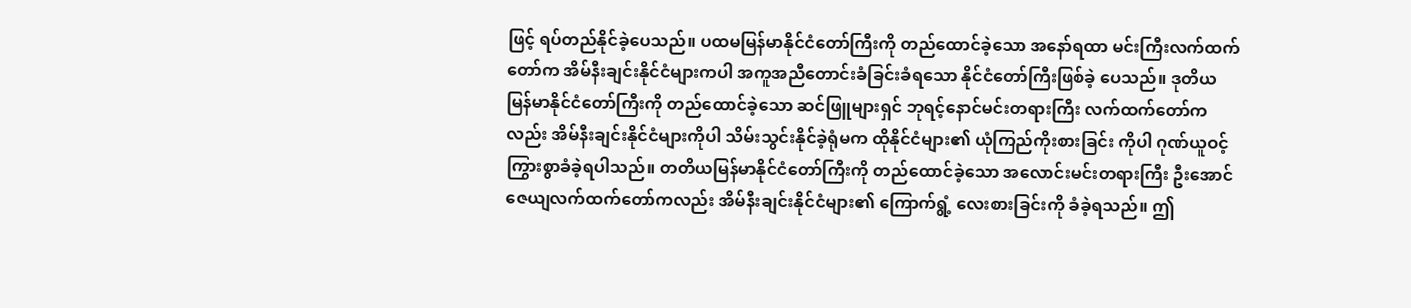ဖြင့် ရပ်တည်နိုင်ခဲ့ပေသည်။ ပထမမြန်မာနိုင်ငံတော်ကြီးကို တည်ထောင်ခဲ့သော အနော်ရထာ မင်းကြီးလက်ထက်တော်က အိမ်နီးချင်းနိုင်ငံများကပါ အကူအညီတောင်းခံခြင်းခံရသော နိုင်ငံတော်ကြီးဖြစ်ခဲ့ ပေသည်။ ဒုတိယမြန်မာနိုင်ငံတော်ကြီးကို တည်ထောင်ခဲ့သော ဆင်ဖြူများရှင် ဘုရင့်နောင်မင်းတရားကြီး လက်ထက်တော်ကလည်း အိမ်နီးချင်းနိုင်ငံများကိုပါ သိမ်းသွင်းနိုင်ခဲ့ရုံမက ထိုနိုင်ငံများ၏ ယုံကြည်ကိုးစားခြင်း ကိုပါ ဂုဏ်ယူဝင့်ကြွားစွာခံခဲ့ရပါသည်။ တတိယမြန်မာနိုင်ငံတော်ကြီးကို တည်ထောင်ခဲ့သော အလောင်းမင်းတရားကြီး ဦးအောင်ဇေယျလက်ထက်တော်ကလည်း အိမ်နီးချင်းနိုင်ငံများ၏ ကြောက်ရွံ့ လေးစားခြင်းကို ခံခဲ့ရသည်။ ဤ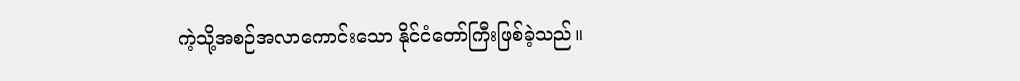ကဲ့သို့အစဉ်အလာကောင်းသော နိုင်ငံတော်ကြီးဖြစ်ခဲ့သည်။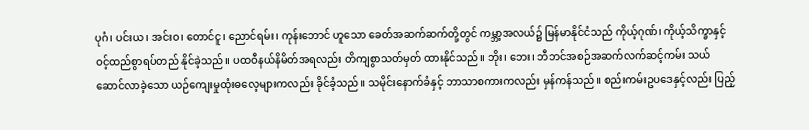ပုဂံ၊ ပင်းယ၊ အင်းဝ၊ တောင်ငူ၊ ညောင်ရမ်း၊ ကုန်းဘောင် ဟူသော ခေတ်အဆက်ဆက်တို့တွင် ကမ္ဘာ့အလယ်၌ မြန်မာနိုင်ငံသည် ကိုယ့်ဂုဏ်၊ ကိုယ့်သိက္ခာနှင့် ဝင့်ထည်စွာရပ်တည် နိုင်ခဲ့သည်။ ပထဝီနယ်နိမိတ်အရလည်း တိကျစွာသတ်မှတ် ထားနိုင်သည်။ ဘိုး၊ ဘေး၊ ဘီဘင်အစဉ်အဆက်လက်ဆင့်ကမ်း သယ်ဆောင်လာခဲ့သော ယဉ်ကျေးမှုထုံးဓလေ့များကလည်း ခိုင်ခံ့သည်။ သမိုင်းနောက်ခံနှင့် ဘာသာစကားကလည်း မှန်ကန်သည်။ စည်းကမ်းဥပဒေနှင့်လည်း ပြည့်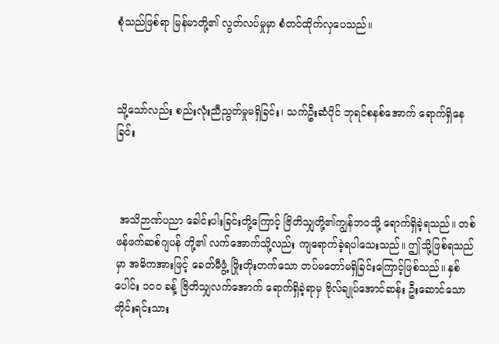စုံသည်ဖြစ်ရာ မြန်မာတို့၏ လွတ်လပ်မှုမှာ စံတင်ထိုက်လှပေသည်။



သို့သော်လည်း စည်းလုံးညီညွတ်မှုမရှိခြင်း၊ သက်ဦးဆံပိုင် ဘုရင်စနစ်အောက် ရောက်ရှိနေခြင်း



 အသိဉာဏ်ပညာ ခေါင်းပါးခြင်းတို့ကြောင့် ဗြိတိသျှတို့၏ကျွန်ဘဝသို့ ရောက်ရှိခဲ့ရသည်။ တစ်ဖန်ဖက်ဆစ်ဂျပန် တို့၏ လက်အောက်သို့လည်း ကျရောက်ခဲ့ရပါသေးသည်။ ဤသို့ဖြစ်ရသည်မှာ အဓိကအားဖြင့် ခေတ်မီဖွံ့ ဖြိုးတိုးတက်သော တပ်မတော်မရှိခြင်းကြောင့်ဖြစ်သည်။ နှစ်ပေါင်း ၁၀ဝ ခန့် ဗြိတိသျှလက်အောက် ရောက်ရှိခဲ့ရာမှ ဗိုလ်ချုပ်အောင်ဆန်း ဦးဆောင်သော တိုင်းရင်းသား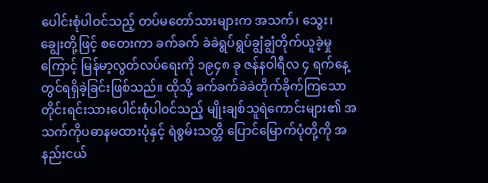ပေါင်းစုံပါဝင်သည့် တပ်မတော်သားများက အသက်၊ သွေး၊ ချွေးတို့ဖြင့် စတေးကာ ခက်ခက် ခဲခဲရွပ်ရွပ်ချွံချွံတိုက်ယူခဲ့မှုကြောင့် မြန်မာ့လွတ်လပ်ရေးကို ၁၉၄၈ ခု ဇန်နဝါရီလ ၄ ရက်နေ့တွင်ရရှိခဲ့ခြင်းဖြစ်သည်။ ထိုသို့ ခက်ခက်ခဲခဲတိုက်ခိုက်ကြသော တိုင်းရင်းသားပေါင်းစုံပါဝင်သည့် မျိုးချစ်သူရဲကောင်းများ၏ အသက်ကိုပဓာနမထားပုံနှင့် ရဲစွမ်းသတ္တိ ပြောင်မြောက်ပုံတို့ကို အနည်းငယ်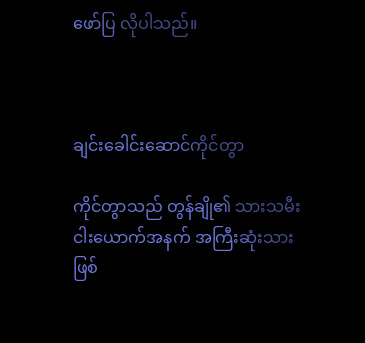ဖော်ပြ လိုပါသည်။



ချင်းခေါင်းဆောင်ကိုင်တွာ

ကိုင်တွာသည် တွန်ချို၏ သားသမီးငါးယောက်အနက် အကြီးဆုံးသားဖြစ်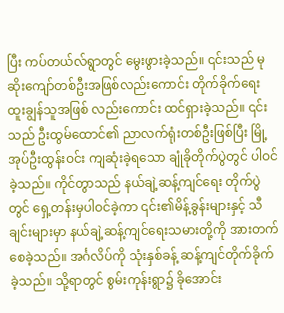ပြီး ကပ်တယ်လ်ရွာတွင် မွေးဖွားခဲ့သည်။ ၎င်းသည် မုဆိုးကျော်တစ်ဦးအဖြစ်လည်းကောင်း တိုက်ခိုက်ရေး ထူးချွန်သူအဖြစ် လည်းကောင်း ထင်ရှားခဲ့သည်။ ၎င်းသည် ဦးထွမ်ထောင်၏ ညာလက်ရုံးတစ်ဦးဖြစ်ပြီး မြို့အုပ်ဦးထွန်းဝင်း ကျဆုံးခဲ့ရသော ချုံခိုတိုက်ပွဲတွင် ပါဝင်ခဲ့သည်။ ကိုင်တွာသည် နယ်ချဲ့ဆန့်ကျင်ရေး တိုက်ပွဲတွင် ရှေ့တန်းမှပါဝင်ခဲ့ကာ ၎င်း၏မိန့်ခွန်းများနှင့် သီချင်းများမှာ နယ်ချဲ့ဆန့်ကျင်ရေးသမားတို့ကို အားတက်စေခဲ့သည်။ အင်္ဂလိပ်ကို သုံးနှစ်ခန့် ဆန့်ကျင်တိုက်ခိုက်ခဲ့သည်။ သို့ရာတွင် စွမ်းကုန်းရွာ၌ ခိုအောင်း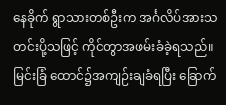နေခိုက် ရွာသားတစ်ဦးက အင်္ဂလိပ်အားသတင်းပို့သဖြင့် ကိုင်တွာအဖမ်းခံခဲ့ရသည်။ မြင်းခြံ ထောင်၌အကျဉ်းချခံရပြီး ခြောက်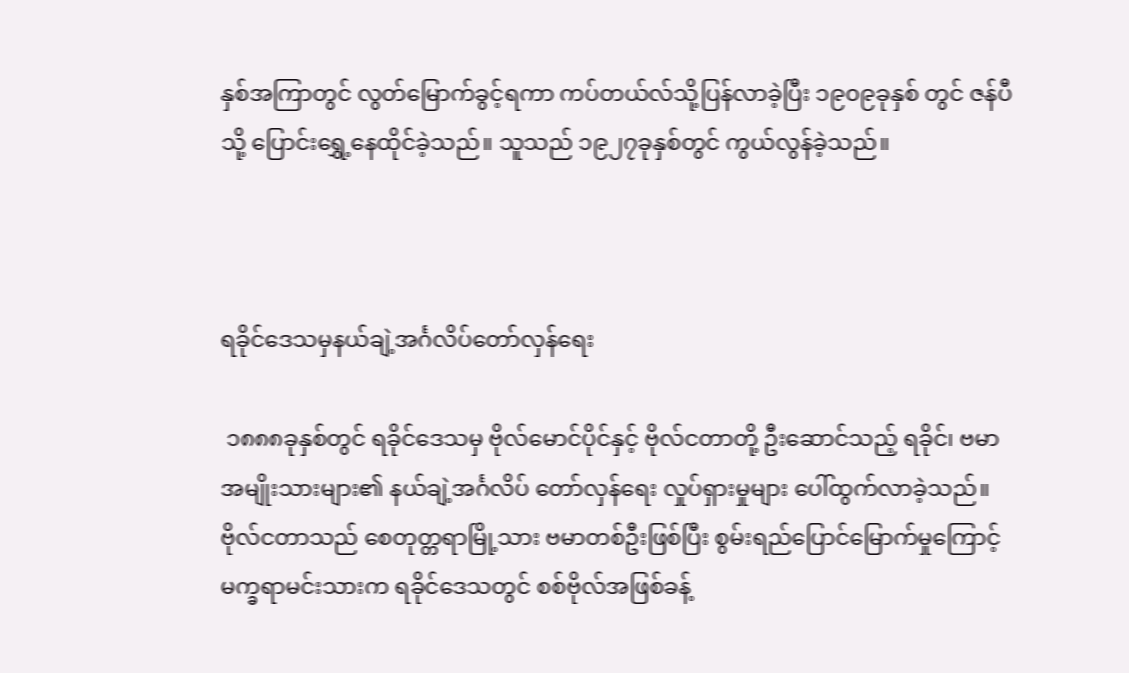နှစ်အကြာတွင် လွတ်မြောက်ခွင့်ရကာ ကပ်တယ်လ်သို့ပြန်လာခဲ့ပြီး ၁၉၀၉ခုနှစ် တွင် ဇန်ပီသို့ ပြောင်းရွှေ့နေထိုင်ခဲ့သည်။ သူသည် ၁၉၂၇ခုနှစ်တွင် ကွယ်လွန်ခဲ့သည်။



ရခိုင်ဒေသမှနယ်ချဲ့အင်္ဂလိပ်တော်လှန်ရေး

 ၁၈၈၈ခုနှစ်တွင် ရခိုင်ဒေသမှ ဗိုလ်မောင်ပိုင်နှင့် ဗိုလ်ငတာတို့ ဦးဆောင်သည့် ရခိုင်၊ ဗမာ အမျိုးသားများ၏ နယ်ချဲ့အင်္ဂလိပ် တော်လှန်ရေး လှုပ်ရှားမှုများ ပေါ်ထွက်လာခဲ့သည်။ ဗိုလ်ငတာသည် စေတုတ္တရာမြို့သား ဗမာတစ်ဦးဖြစ်ပြီး စွမ်းရည်ပြောင်မြောက်မှုကြောင့် မက္ခရာမင်းသားက ရခိုင်ဒေသတွင် စစ်ဗိုလ်အဖြစ်ခန့်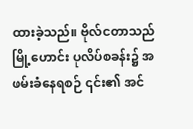ထားခဲ့သည်။ ဗိုလ်ငတာသည်မြို့ဟောင်း ပုလိပ်စခန်း၌ အဖမ်းခံနေရစဉ် ၎င်း၏ အင်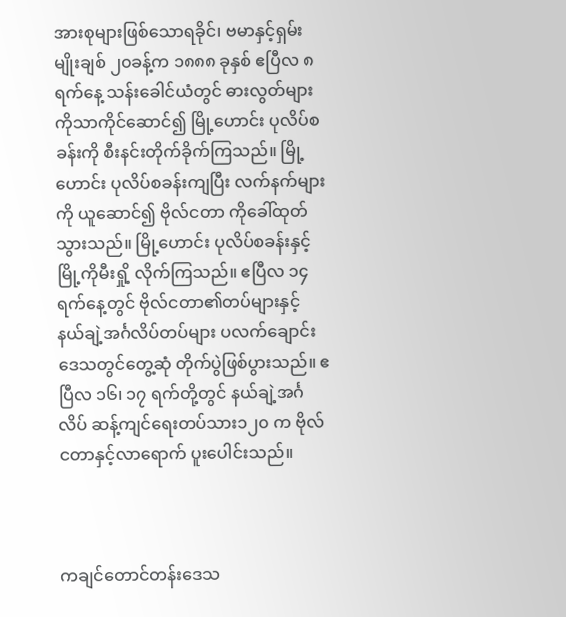အားစုများဖြစ်သောရခိုင်၊ ဗမာနှင့်ရှမ်းမျိုးချစ် ၂၀ခန့်က ၁၈၈၈ ခုနှစ် ဧပြီလ ၈ရက်နေ့ သန်းခေါင်ယံတွင် ဓားလွတ်များကိုသာကိုင်ဆောင်၍ မြို့ဟောင်း ပုလိပ်စခန်းကို စီးနင်းတိုက်ခိုက်ကြသည်။ မြို့ဟောင်း ပုလိပ်စခန်းကျပြီး လက်နက်များကို ယူဆောင်၍ ဗိုလ်ငတာ ကိုခေါ်ထုတ်သွားသည်။ မြို့ဟောင်း ပုလိပ်စခန်းနှင့် မြို့ကိုမီးရှို့ လိုက်ကြသည်။ ဧပြီလ ၁၄ ရက်နေ့တွင် ဗိုလ်ငတာ၏တပ်များနှင့် နယ်ချဲ့အင်္ဂလိပ်တပ်များ ပလက်ချောင်းဒေသတွင်တွေ့ဆုံ တိုက်ပွဲဖြစ်ပွားသည်။ ဧပြီလ ၁၆၊ ၁၇ ရက်တို့တွင် နယ်ချဲ့အင်္ဂလိပ် ဆန့်ကျင်ရေးတပ်သား၁၂၀ က ဗိုလ်ငတာနှင့်လာရောက် ပူးပေါင်းသည်။



ကချင်တောင်တန်းဒေသ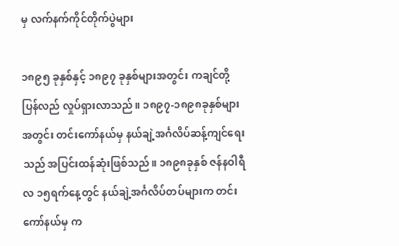မှ လက်နက်ကိုင်တိုက်ပွဲများ

၁၈၉၅ ခုနှစ်နှင့် ၁၈၉၇ ခုနှစ်များအတွင်း ကချင်တို့ ပြန်လည် လှုပ်ရှားလာသည်။ ၁၈၉၇-၁၈၉၈ခုနှစ်များအတွင်း တင်းကော်နယ်မှ နယ်ချဲ့အင်္ဂလိပ်ဆန့်ကျင်ရေး သည် အပြင်းထန်ဆုံးဖြစ်သည်။ ၁၈၉၈ခုနှစ် ဇန်နဝါရီလ ၁၅ရက်နေ့တွင် နယ်ချဲ့အင်္ဂလိပ်တပ်များက တင်းကော်နယ်မှ က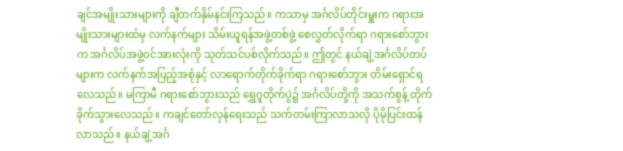ချင်အမျိုးသားများကို ချီတက်နှိမ်နင်းကြသည်။ ကသာမှ အင်္ဂလိပ်တိုင်းမှူးက ဂရားအမျိုးသားများထံမှ လက်နက်များ သိမ်းယူရန်အဖွဲ့တစ်ဖွဲ့ စေလွှတ်လိုက်ရာ ဂရားစော်ဘွားက အင်္ဂလိပ်အဖွဲ့ဝင်အားလုံးကို သုတ်သင်ပစ်လိုက်သည်။ ဤတွင် နယ်ချဲ့အင်္ဂလိပ်တပ်များက လက်နက်အပြည့်အစုံနှင့် လာရောက်တိုက်ခိုက်ရာ ဂရားစော်ဘွား တိမ်းရှောင်ရလေသည်။ မကြာမီ ဂရားစော်ဘွားသည် ရွှေဂူတိုက်ပွဲ၌ အင်္ဂလိပ်တို့ကို အသက်စွန့် တိုက်ခိုက်သွားလေသည်။ ကချင်တော်လှန်ရေးသည် သက်တမ်းကြာလာသလို ပိုမိုပြင်းထန်လာသည်။ နယ်ချဲ့အင်္ဂ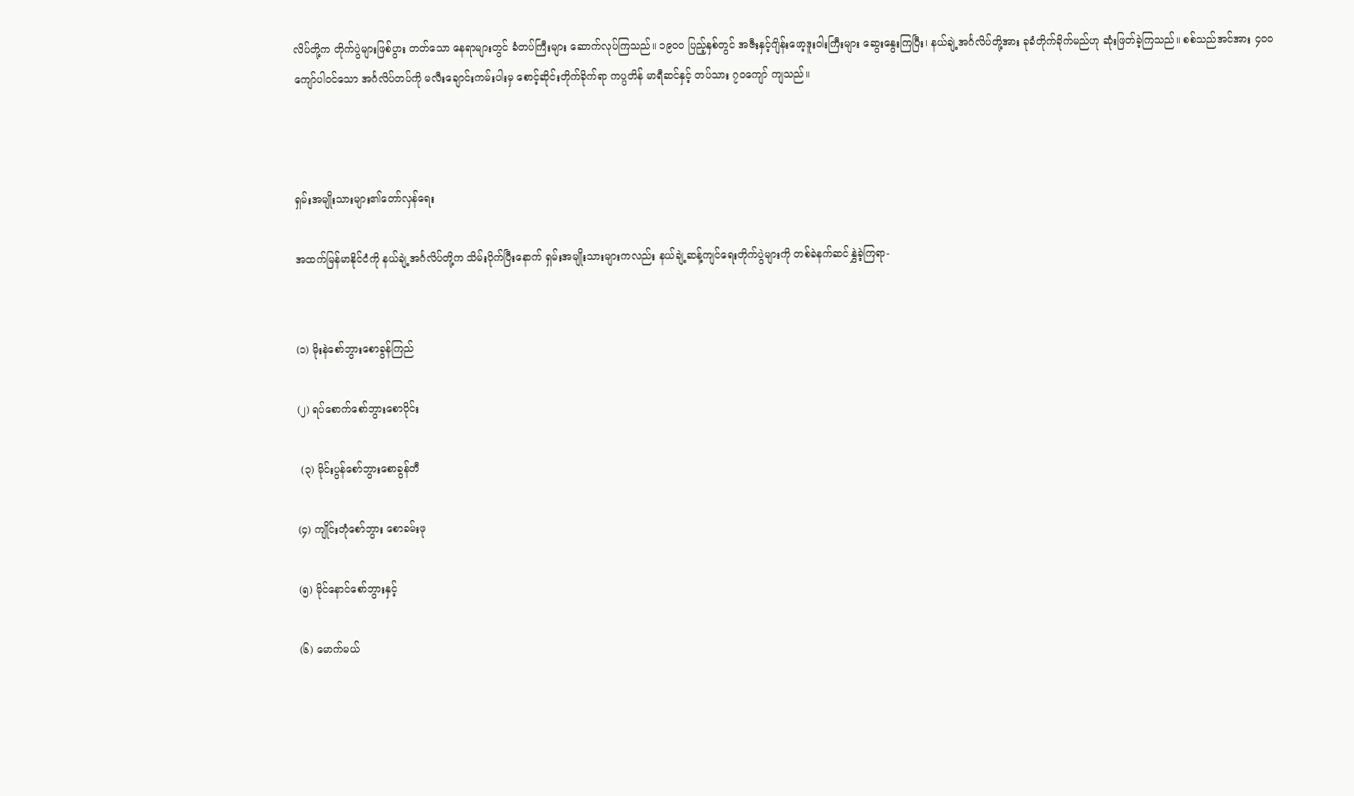လိပ်တို့က တိုက်ပွဲများဖြစ်ပွား တတ်သော နေရာများတွင် ခံတပ်ကြီးများ ဆောက်လုပ်ကြသည်။ ၁၉၀ဝ ပြည့်နှစ်တွင် အဇီးနှင့်ဂျိန်းဖော့ဒူးဝါးကြီးများ ဆွေးနွေးကြပြီး၊ နယ်ချဲ့အင်္ဂလိပ်တို့အား ခုခံတိုက်ခိုက်မည်ဟု ဆုံးဖြတ်ခဲ့ကြသည်။ စစ်သည်အင်အား ၄၀ဝကျော်ပါဝင်သော အင်္ဂလိပ်တပ်ကို မလီးချောင်းကမ်းပါးမှ စောင့်ဆိုင်းတိုက်ခိုက်ရာ ကပ္ပတိန် မာရီဆင်နှင့် တပ်သား ၇၀ကျော် ကျသည်။



ရှမ်းအမျိုးသားများ၏တော်လှန်ရေး

အထက်မြန်မာနိုင်ငံကို နယ်ချဲ့အင်္ဂလိပ်တို့က သိမ်းပိုက်ပြီးနောက် ရှမ်းအမျိုးသားများကလည်း နယ်ချဲ့ဆန့်ကျင်ရေးတိုက်ပွဲများကို တစ်ခဲနက်ဆင်နွှဲခဲ့ကြရာ-


(၁) မိုးနဲစော်ဘွားစောခွန်ကြည်

(၂) ရပ်စောက်စော်ဘွားစောဝိုင်း

 (၃) မိုင်းပွန်စော်ဘွားစောခွန်တီ

(၄) ကျိုင်းတုံစော်ဘွား စောခမ်းဖု

(၅) မိုင်နောင်စော်ဘွားနှင့်

(၆) မောက်မယ်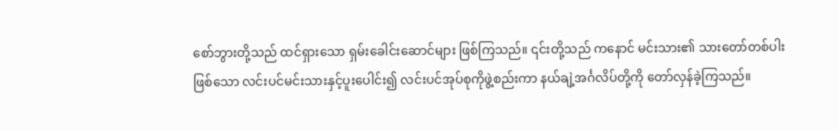စော်ဘွားတို့သည် ထင်ရှားသော ရှမ်းခေါင်းဆောင်များ ဖြစ်ကြသည်။ ၎င်းတို့သည် ကနောင် မင်းသား၏ သားတော်တစ်ပါးဖြစ်သော လင်းပင်မင်းသားနှင့်ပူးပေါင်း၍ လင်းပင်အုပ်စုကိုဖွဲ့စည်းကာ နယ်ချဲ့အင်္ဂလိပ်တို့ကို တော်လှန်ခဲ့ကြသည်။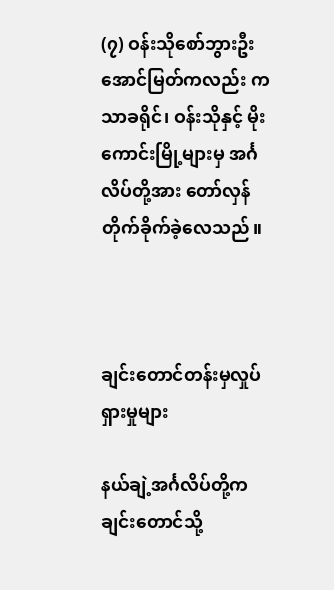(၇) ဝန်းသိုစော်ဘွားဦးအောင်မြတ်ကလည်း ကသာခရိုင်၊ ဝန်းသိုနှင့် မိုးကောင်းမြို့များမှ အင်္ဂလိပ်တို့အား တော်လှန်တိုက်ခိုက်ခဲ့လေသည်။



ချင်းတောင်တန်းမှလှုပ်ရှားမှုများ

နယ်ချဲ့အင်္ဂလိပ်တို့က ချင်းတောင်သို့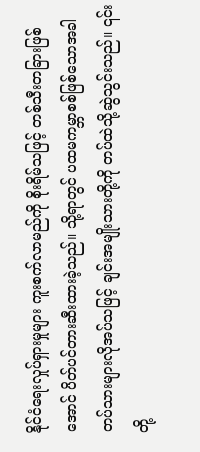နိုင်ငံရေးလှုပ်ရှားမှုများ ကူးစက်လာမည်ကို စိုးရိမ်သဖြင့် တစ်သီးတခြားဖြစ်အောင် ပိတ်ပင်တားဆီးထားခဲ့သည်။ သို့ရာတွင် ပထမကမ္ဘာစစ်ဖြစ်သောအခါ တပ်သားများလိုအပ်သဖြင့် ချင်းအမျိုးသားတို့ကို တပ်ထဲသို့ဆွဲသွင်းသည်။ ၎င်းတို့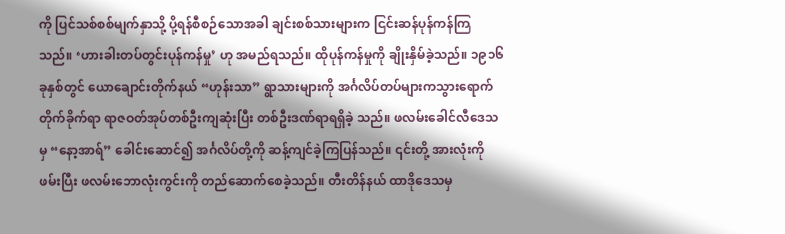ကို ပြင်သစ်စစ်မျက်နှာသို့ ပို့ရန်စီစဉ်သောအခါ ချင်းစစ်သားများက ငြင်းဆန်ပုန်ကန်ကြ သည်။ ‘ဟားခါးတပ်တွင်းပုန်ကန်မှု’ ဟု အမည်ရသည်။ ထိုပုန်ကန်မှုကို ချိုးနှိမ်ခဲ့သည်။ ၁၉၁၆ခုနှစ်တွင် ယောချောင်းတိုက်နယ် “ဟုန်းသာ” ရွာသားများကို အင်္ဂလိပ်တပ်များကသွားရောက် တိုက်ခိုက်ရာ ရာဇဝတ်အုပ်တစ်ဦးကျဆုံးပြီး တစ်ဦးဒဏ်ရာရရှိခဲ့ သည်။ ဖလမ်းခေါင်လီဒေသမှ “နော့အာရ်” ခေါင်းဆောင်၍ အင်္ဂလိပ်တို့ကို ဆန့်ကျင်ခဲ့ကြပြန်သည်။ ၎င်းတို့ အားလုံးကိုဖမ်းပြီး ဖလမ်းဘောလုံးကွင်းကို တည်ဆောက်စေခဲ့သည်။ တီးတိန်နယ် ထာဒိုဒေသမှ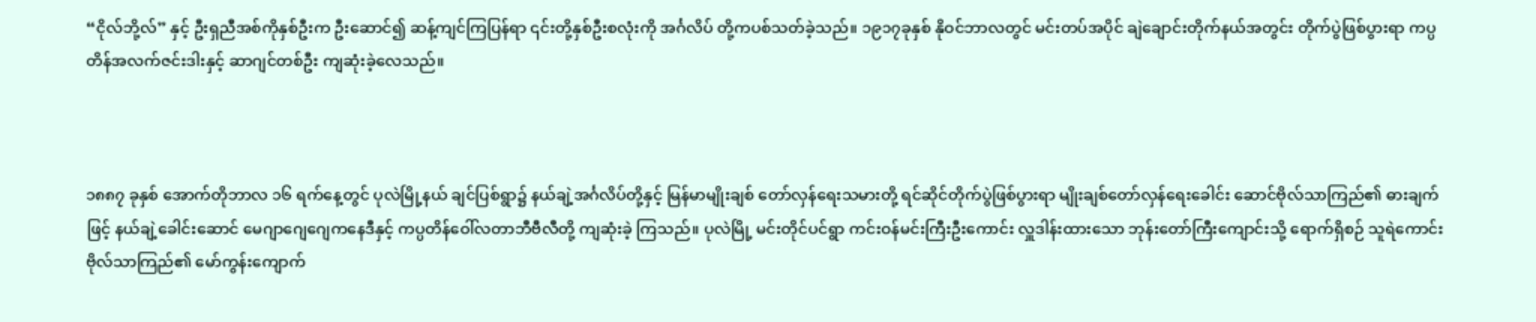“ငိုလ်ဘို့လ်” နှင့် ဦးရှညီအစ်ကိုနှစ်ဦးက ဦးဆောင်၍ ဆန့်ကျင်ကြပြန်ရာ ၎င်းတို့နှစ်ဦးစလုံးကို အင်္ဂလိပ် တို့ကပစ်သတ်ခဲ့သည်။ ၁၉၁၇ခုနှစ် နိုဝင်ဘာလတွင် မင်းတပ်အပိုင် ချဲချောင်းတိုက်နယ်အတွင်း တိုက်ပွဲဖြစ်ပွားရာ ကပ္ပတိန်အလက်ဇင်းဒါးနှင့် ဆာဂျင်တစ်ဦး ကျဆုံးခဲ့လေသည်။



၁၈၈၇ ခုနှစ် အောက်တိုဘာလ ၁၆ ရက်နေ့တွင် ပုလဲမြို့နယ် ချင်ပြစ်ရွာ၌ နယ်ချဲ့အင်္ဂလိပ်တို့နှင့် မြန်မာမျိုးချစ် တော်လှန်ရေးသမားတို့ ရင်ဆိုင်တိုက်ပွဲဖြစ်ပွားရာ မျိုးချစ်တော်လှန်ရေးခေါင်း ဆောင်ဗိုလ်သာကြည်၏ ဓားချက်ဖြင့် နယ်ချဲ့ခေါင်းဆောင် မေဂျာဂျေဂျေကနေဒီနှင့် ကပ္ပတိန်ဝေါ်လတာဘီဗီလီတို့ ကျဆုံးခဲ့ ကြသည်။ ပုလဲမြို့ မင်းတိုင်ပင်ရွာ ကင်းဝန်မင်းကြီးဦးကောင်း လှူဒါန်းထားသော ဘုန်းတော်ကြီးကျောင်းသို့ ရောက်ရှိစဉ် သူရဲကောင်း ဗိုလ်သာကြည်၏ မော်ကွန်းကျောက်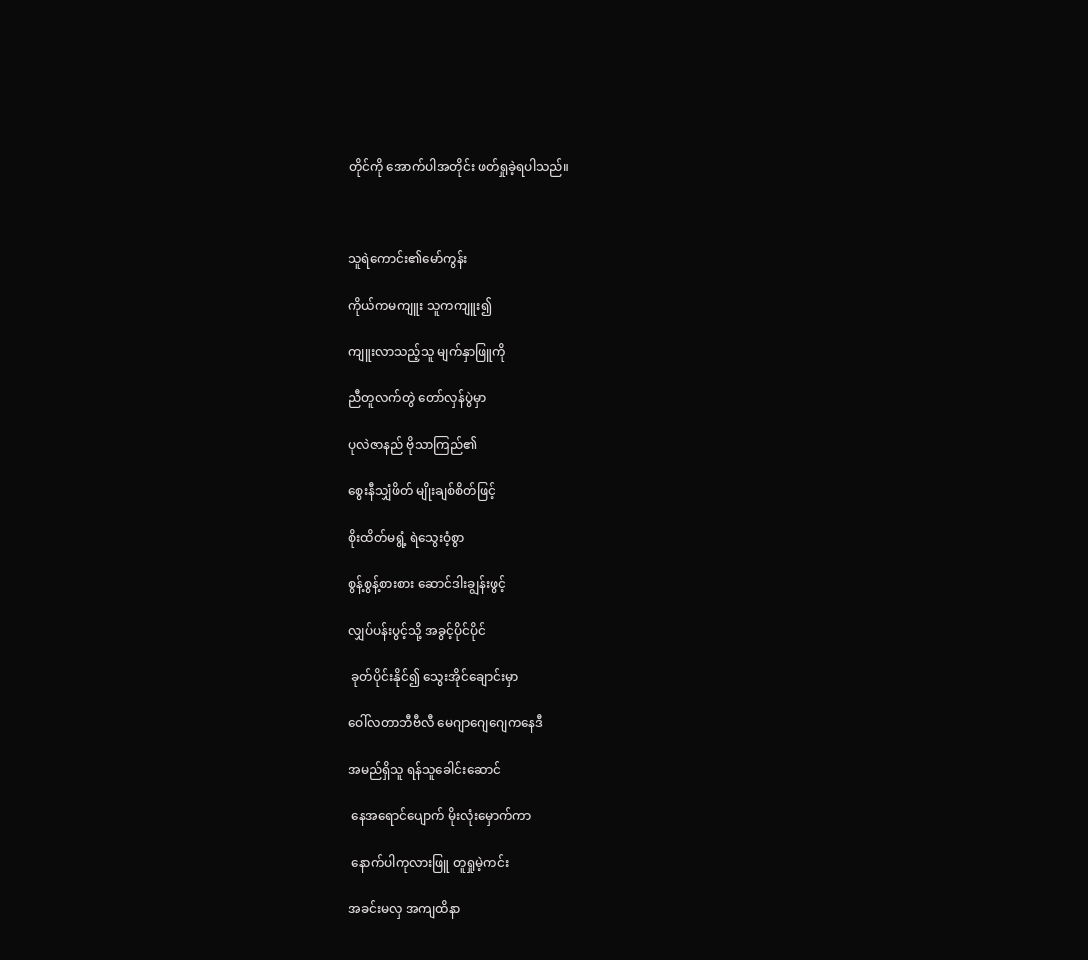တိုင်ကို အောက်ပါအတိုင်း ဖတ်ရှုခဲ့ရပါသည်။



သူရဲကောင်း၏မော်ကွန်း

ကိုယ်ကမကျူး သူကကျူး၍

ကျူးလာသည့်သူ မျက်နှာဖြူကို

ညီတူလက်တွဲ တော်လှန်ပွဲမှာ

ပုလဲဇာနည် ဗိုသာကြည်၏

စွေးနီသျှံဖိတ် မျိုးချစ်စိတ်ဖြင့်

စိုးထိတ်မရွံ့ ရဲသွေးဝံ့စွာ

စွန့်စွန့်စားစား ဆောင်ဒါးချွန်းဖွင့်

လျှပ်ပန်းပွင့်သို့ အခွင့်ပိုင်ပိုင်

 ခုတ်ပိုင်းနိုင်၍ သွေးအိုင်ချောင်းမှာ

ဝေါ်လတာဘီဗီလီ မေဂျာဂျေဂျေကနေဒီ

အမည်ရှိသူ ရန်သူခေါင်းဆောင်

 နေအရောင်ပျောက် မိုးလုံးမှောက်ကာ

 နောက်ပါကုလားဖြူ တူရှုမဲ့ကင်း

အခင်းမလှ အကျထိနာ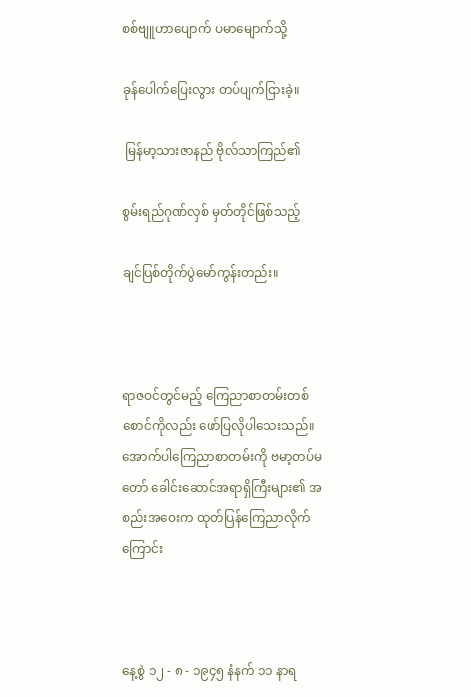စစ်ဗျူဟာပျောက် ပမာမျောက်သို့

ခုန်ပေါက်ပြေးလွား တပ်ပျက်ငြားခဲ့။

 မြန်မာ့သားဇာနည် ဗိုလ်သာကြည်၏

စွမ်းရည်ဂုဏ်လှစ် မှတ်တိုင်ဖြစ်သည့်

ချင်ပြစ်တိုက်ပွဲမော်ကွန်းတည်း။



ရာဇဝင်တွင်မည့် ကြေညာစာတမ်းတစ်စောင်ကိုလည်း ဖော်ပြလိုပါသေးသည်။ အောက်ပါကြေညာစာတမ်းကို ဗမာ့တပ်မတော် ခေါင်းဆောင်အရာရှိကြီးများ၏ အစည်းအဝေးက ထုတ်ပြန်ကြေညာလိုက်ကြောင်း



နေ့စွဲ ၁၂ - ၈ - ၁၉၄၅ နံနက် ၁၁ နာရ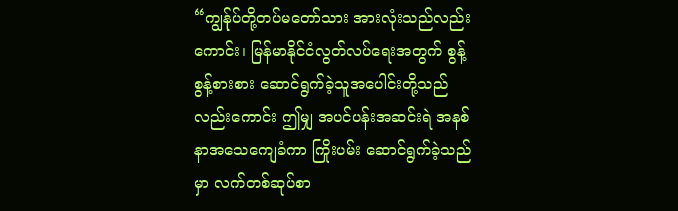“ကျွန်ုပ်တို့တပ်မတော်သား အားလုံးသည်လည်းကောင်း၊ မြန်မာနိုင်ငံလွတ်လပ်ရေးအတွက် စွန့်စွန့်စားစား ဆောင်ရွက်ခဲ့သူအပေါင်းတို့သည်လည်းကောင်း ဤမျှ အပင်ပန်းအဆင်းရဲ အနစ်နာအသေကျေခံကာ ကြိုးပမ်း ဆောင်ရွက်ခဲ့သည်မှာ လက်တစ်ဆုပ်စာ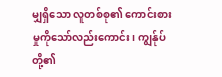မျှရှိသော လူတစ်စု၏ ကောင်းစားမှုကိုသော်လည်းကောင်း၊ ကျွန်ုပ်တို့၏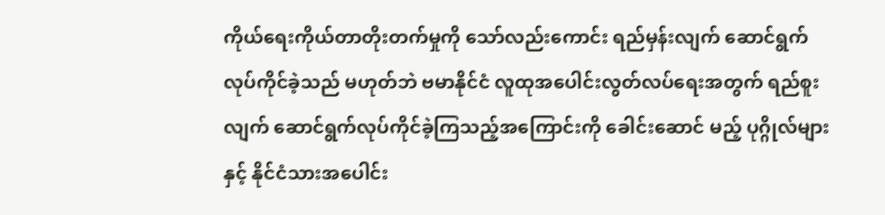ကိုယ်ရေးကိုယ်တာတိုးတက်မှုကို သော်လည်းကောင်း ရည်မှန်းလျက် ဆောင်ရွက်လုပ်ကိုင်ခဲ့သည် မဟုတ်ဘဲ ဗမာနိုင်ငံ လူထုအပေါင်းလွတ်လပ်ရေးအတွက် ရည်စူးလျက် ဆောင်ရွက်လုပ်ကိုင်ခဲ့ကြသည့်အကြောင်းကို ခေါင်းဆောင် မည့် ပုဂ္ဂိုလ်များနှင့် နိုင်ငံသားအပေါင်း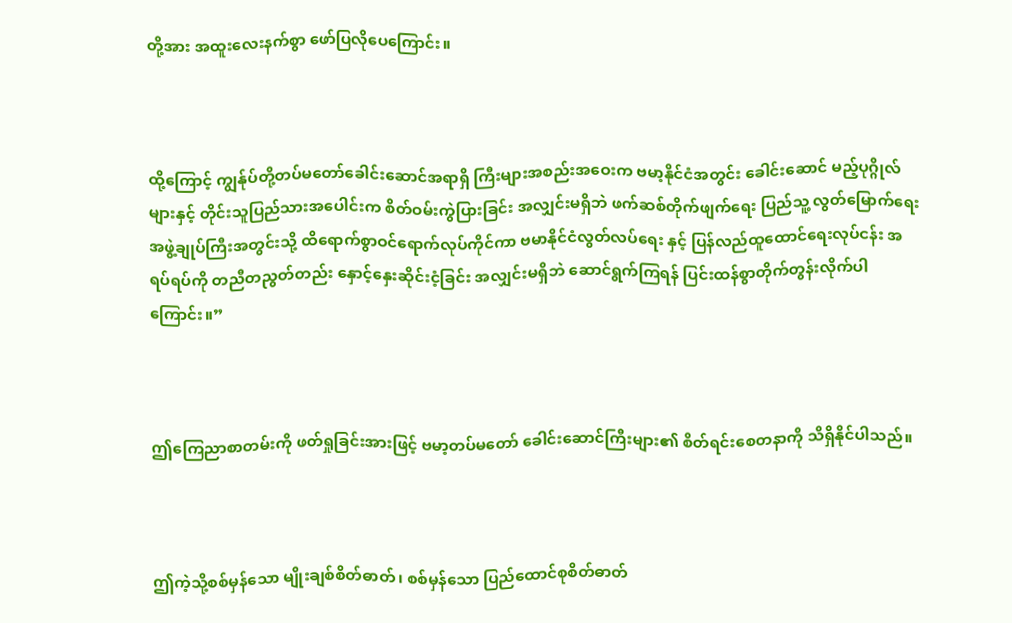တို့အား အထူးလေးနက်စွာ ဖော်ပြလိုပေကြောင်း။



ထို့ကြောင့် ကျွန်ုပ်တို့တပ်မတော်ခေါင်းဆောင်အရာရှိ ကြီးများအစည်းအဝေးက ဗမာ့နိုင်ငံအတွင်း ခေါင်းဆောင် မည့်ပုဂ္ဂိုလ်များနှင့် တိုင်းသူပြည်သားအပေါင်းက စိတ်ဝမ်းကွဲပြားခြင်း အလျှင်းမရှိဘဲ ဖက်ဆစ်တိုက်ဖျက်ရေး ပြည်သူ့ လွတ်မြောက်ရေး အဖွဲ့ချုပ်ကြီးအတွင်းသို့ ထိရောက်စွာဝင်ရောက်လုပ်ကိုင်ကာ ဗမာနိုင်ငံလွတ်လပ်ရေး နှင့် ပြန်လည်ထူထောင်ရေးလုပ်ငန်း အရပ်ရပ်ကို တညီတညွတ်တည်း နှောင့်နှေးဆိုင်းငံ့ခြင်း အလျှင်းမရှိဘဲ ဆောင်ရွက်ကြရန် ပြင်းထန်စွာတိုက်တွန်းလိုက်ပါကြောင်း။”



ဤကြေညာစာတမ်းကို ဖတ်ရှုခြင်းအားဖြင့် ဗမာ့တပ်မတော် ခေါင်းဆောင်ကြီးများ၏ စိတ်ရင်းစေတနာကို သိရှိနိုင်ပါသည်။



ဤကဲ့သို့စစ်မှန်သော မျိုးချစ်စိတ်ဓာတ်၊ စစ်မှန်သော ပြည်ထောင်စုစိတ်ဓာတ်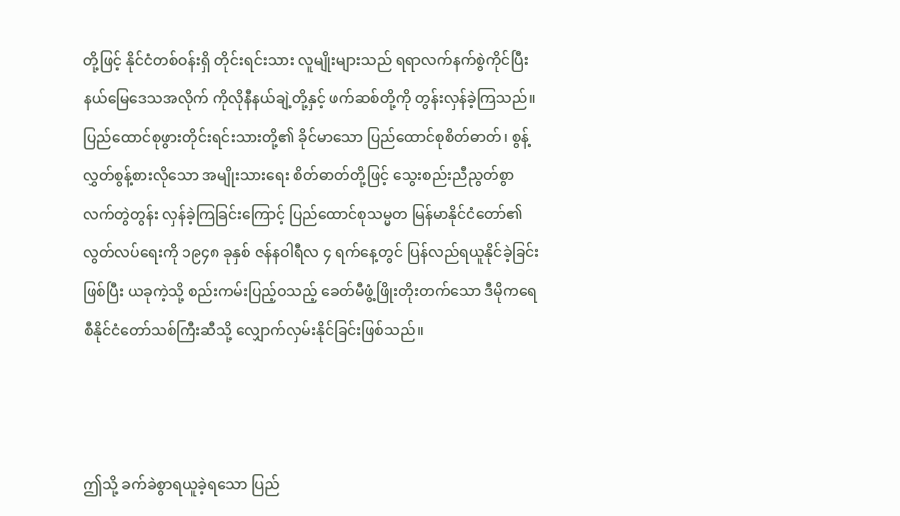တို့ဖြင့် နိုင်ငံတစ်ဝန်းရှိ တိုင်းရင်းသား လူမျိုးများသည် ရရာလက်နက်စွဲကိုင်ပြီး နယ်မြေဒေသအလိုက် ကိုလိုနီနယ်ချဲ့တို့နှင့် ဖက်ဆစ်တို့ကို တွန်းလှန်ခဲ့ကြသည်။ ပြည်ထောင်စုဖွားတိုင်းရင်းသားတို့၏ ခိုင်မာသော ပြည်ထောင်စုစိတ်ဓာတ်၊ စွန့်လွှတ်စွန့်စားလိုသော အမျိုးသားရေး စိတ်ဓာတ်တို့ဖြင့် သွေးစည်းညီညွတ်စွာ လက်တွဲတွန်း လှန်ခဲ့ကြခြင်းကြောင့် ပြည်ထောင်စုသမ္မတ မြန်မာနိုင်ငံတော်၏ လွတ်လပ်ရေးကို ၁၉၄၈ ခုနှစ် ဇန်နဝါရီလ ၄ ရက်နေ့တွင် ပြန်လည်ရယူနိုင်ခဲ့ခြင်းဖြစ်ပြီး ယခုကဲ့သို့ စည်းကမ်းပြည့်ဝသည့် ခေတ်မီဖွံ့ဖြိုးတိုးတက်သော ဒီမိုကရေစီနိုင်ငံတော်သစ်ကြီးဆီသို့ လျှောက်လှမ်းနိုင်ခြင်းဖြစ်သည်။



ဤသို့ ခက်ခဲစွာရယူခဲ့ရသော ပြည်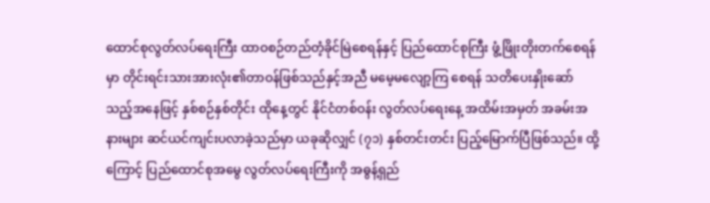ထောင်စုလွတ်လပ်ရေးကြီး ထာဝစဉ်တည်တံ့ခိုင်မြဲစေရန်နှင့် ပြည်ထောင်စုကြီး ဖွံ့ဖြိုးတိုးတက်စေရန်မှာ တိုင်းရင်းသားအားလုံး၏တာဝန်ဖြစ်သည်နှင့်အညီ မမေ့မလျော့ကြ စေရန် သတိပေးနှိုးဆော်သည့်အနေဖြင့် နှစ်စဉ်နှစ်တိုင်း ထိုနေ့တွင် နိုင်ငံတစ်ဝန်း လွတ်လပ်ရေးနေ့ အထိမ်းအမှတ် အခမ်းအနားများ ဆင်ယင်ကျင်းပလာခဲ့သည်မှာ ယခုဆိုလျှင် (၇၁) နှစ်တင်းတင်း ပြည့်မြောက်ပြီဖြစ်သည်။ ထို့ကြောင့် ပြည်ထောင်စုအမွေ လွတ်လပ်ရေးကြီးကို အဓွန့်ရှည်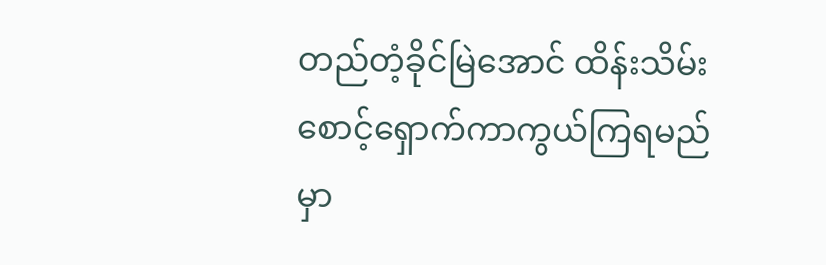တည်တံ့ခိုင်မြဲအောင် ထိန်းသိမ်း စောင့်ရှောက်ကာကွယ်ကြရမည်မှာ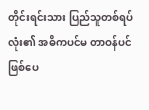တိုင်းရင်းသား ပြည်သူတစ်ရပ်လုံး၏ အဓိကပင်မ တာဝန်ပင်ဖြစ်ပေ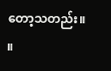တော့သတည်း။ ။